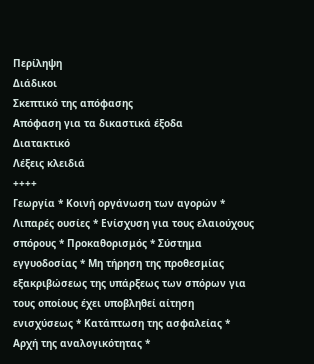Περίληψη
Διάδικοι
Σκεπτικό της απόφασης
Απόφαση για τα δικαστικά έξοδα
Διατακτικό
Λέξεις κλειδιά
++++
Γεωργία * Κοινή οργάνωση των αγορών * Λιπαρές ουσίες * Ενίσχυση για τους ελαιούχους σπόρους * Προκαθορισμός * Σύστημα εγγυοδοσίας * Μη τήρηση της προθεσμίας εξακριβώσεως της υπάρξεως των σπόρων για τους οποίους έχει υποβληθεί αίτηση ενισχύσεως * Κατάπτωση της ασφαλείας * Αρχή της αναλογικότητας *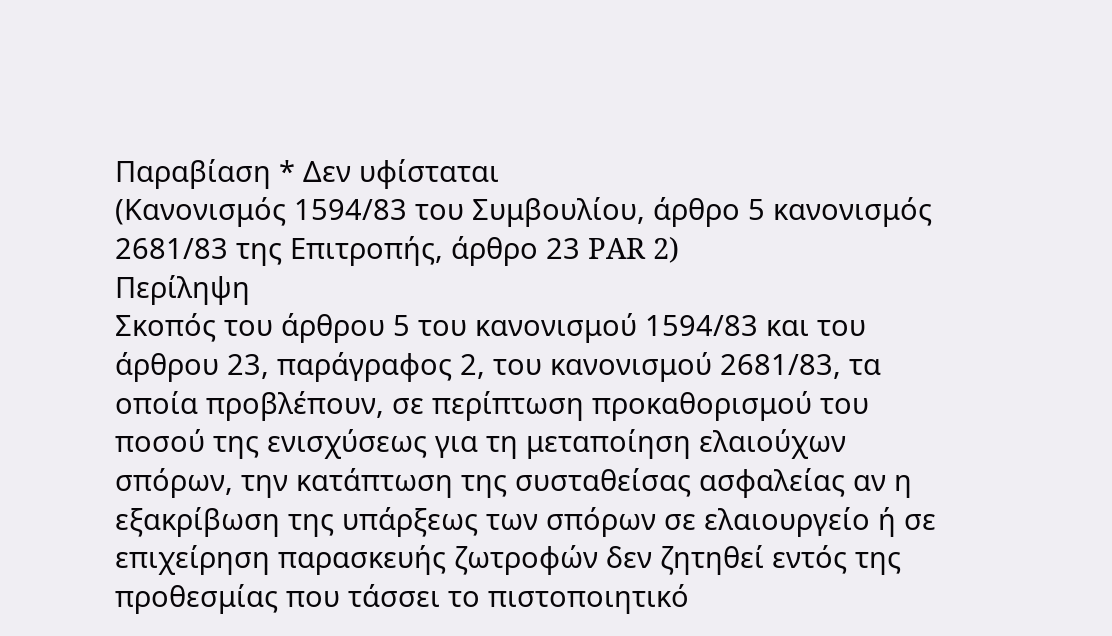Παραβίαση * Δεν υφίσταται
(Κανονισμός 1594/83 του Συμβουλίου, άρθρο 5 κανονισμός 2681/83 της Επιτροπής, άρθρο 23 PAR 2)
Περίληψη
Σκοπός του άρθρου 5 του κανονισμού 1594/83 και του άρθρου 23, παράγραφος 2, του κανονισμού 2681/83, τα οποία προβλέπουν, σε περίπτωση προκαθορισμού του ποσού της ενισχύσεως για τη μεταποίηση ελαιούχων σπόρων, την κατάπτωση της συσταθείσας ασφαλείας αν η εξακρίβωση της υπάρξεως των σπόρων σε ελαιουργείο ή σε επιχείρηση παρασκευής ζωτροφών δεν ζητηθεί εντός της προθεσμίας που τάσσει το πιστοποιητικό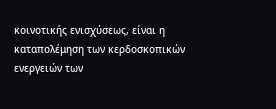κοινοτικής ενισχύσεως, είναι η καταπολέμηση των κερδοσκοπικών ενεργειών των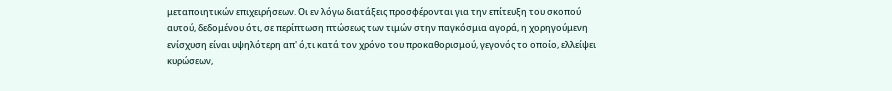μεταποιητικών επιχειρήσεων. Οι εν λόγω διατάξεις προσφέρονται για την επίτευξη του σκοπού αυτού, δεδομένου ότι, σε περίπτωση πτώσεως των τιμών στην παγκόσμια αγορά, η χορηγούμενη ενίσχυση είναι υψηλότερη απ' ό,τι κατά τον χρόνο του προκαθορισμού, γεγονός το οποίο, ελλείψει κυρώσεων,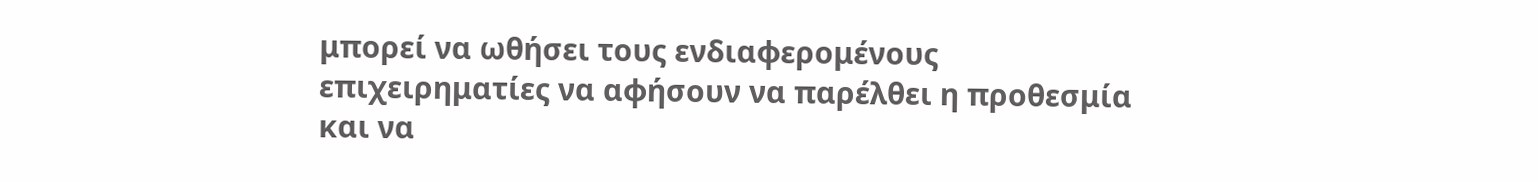μπορεί να ωθήσει τους ενδιαφερομένους επιχειρηματίες να αφήσουν να παρέλθει η προθεσμία και να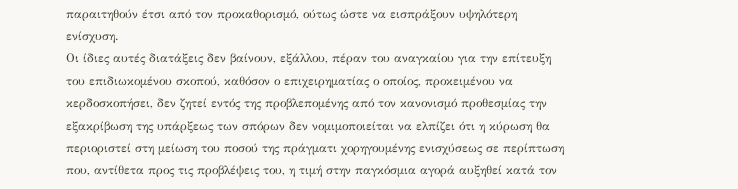παραιτηθούν έτσι από τον προκαθορισμό, ούτως ώστε να εισπράξουν υψηλότερη ενίσχυση.
Οι ίδιες αυτές διατάξεις δεν βαίνουν, εξάλλου, πέραν του αναγκαίου για την επίτευξη του επιδιωκομένου σκοπού, καθόσον ο επιχειρηματίας ο οποίος, προκειμένου να κερδοσκοπήσει, δεν ζητεί εντός της προβλεπομένης από τον κανονισμό προθεσμίας την εξακρίβωση της υπάρξεως των σπόρων δεν νομιμοποιείται να ελπίζει ότι η κύρωση θα περιοριστεί στη μείωση του ποσού της πράγματι χορηγουμένης ενισχύσεως σε περίπτωση που, αντίθετα προς τις προβλέψεις του, η τιμή στην παγκόσμια αγορά αυξηθεί κατά τον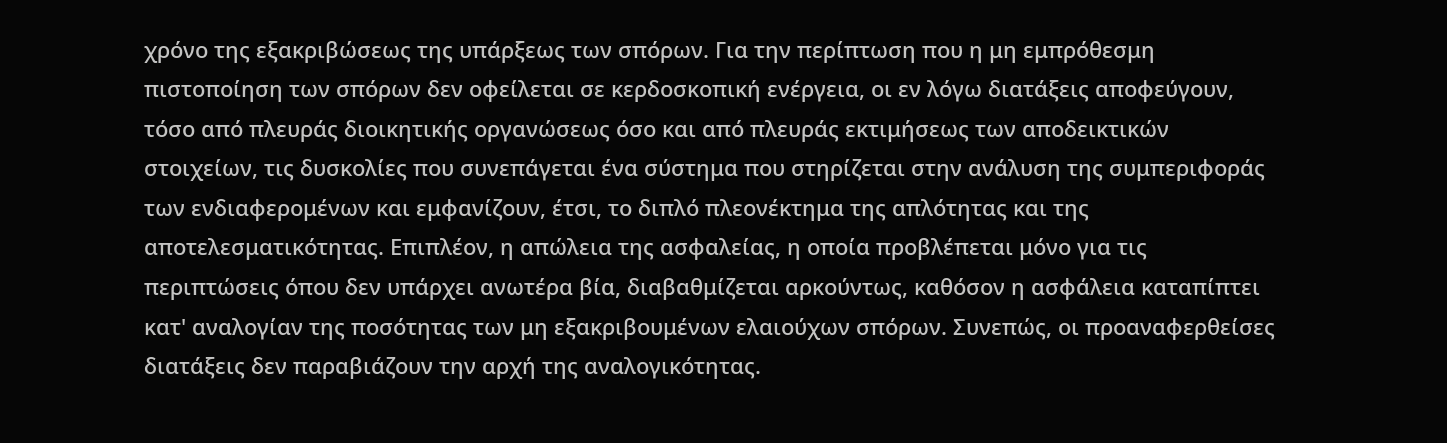χρόνο της εξακριβώσεως της υπάρξεως των σπόρων. Για την περίπτωση που η μη εμπρόθεσμη πιστοποίηση των σπόρων δεν οφείλεται σε κερδοσκοπική ενέργεια, οι εν λόγω διατάξεις αποφεύγουν, τόσο από πλευράς διοικητικής οργανώσεως όσο και από πλευράς εκτιμήσεως των αποδεικτικών στοιχείων, τις δυσκολίες που συνεπάγεται ένα σύστημα που στηρίζεται στην ανάλυση της συμπεριφοράς των ενδιαφερομένων και εμφανίζουν, έτσι, το διπλό πλεονέκτημα της απλότητας και της αποτελεσματικότητας. Επιπλέον, η απώλεια της ασφαλείας, η οποία προβλέπεται μόνο για τις περιπτώσεις όπου δεν υπάρχει ανωτέρα βία, διαβαθμίζεται αρκούντως, καθόσον η ασφάλεια καταπίπτει κατ' αναλογίαν της ποσότητας των μη εξακριβουμένων ελαιούχων σπόρων. Συνεπώς, οι προαναφερθείσες διατάξεις δεν παραβιάζουν την αρχή της αναλογικότητας.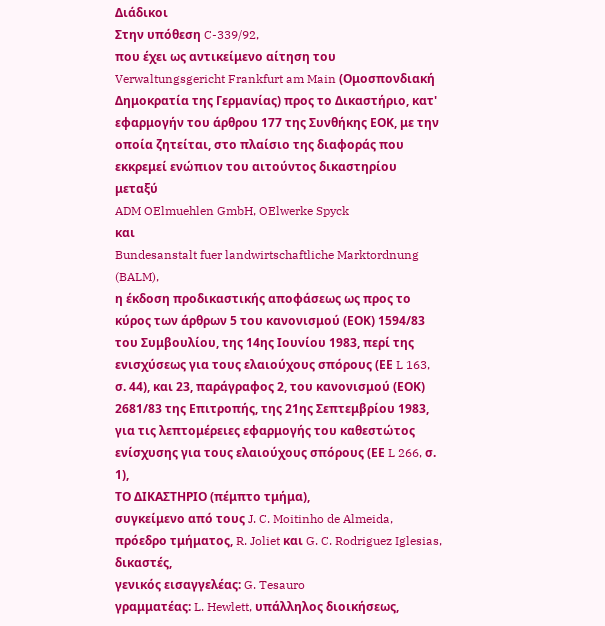Διάδικοι
Στην υπόθεση C-339/92,
που έχει ως αντικείμενο αίτηση του Verwaltungsgericht Frankfurt am Main (Ομοσπονδιακή Δημοκρατία της Γερμανίας) προς το Δικαστήριο, κατ' εφαρμογήν του άρθρου 177 της Συνθήκης ΕΟΚ, με την οποία ζητείται, στο πλαίσιο της διαφοράς που εκκρεμεί ενώπιον του αιτούντος δικαστηρίου μεταξύ
ADM OElmuehlen GmbH, OElwerke Spyck
και
Bundesanstalt fuer landwirtschaftliche Marktordnung (BALM),
η έκδοση προδικαστικής αποφάσεως ως προς το κύρος των άρθρων 5 του κανονισμού (ΕΟΚ) 1594/83 του Συμβουλίου, της 14ης Ιουνίου 1983, περί της ενισχύσεως για τους ελαιούχους σπόρους (ΕΕ L 163, σ. 44), και 23, παράγραφος 2, του κανονισμού (ΕΟΚ) 2681/83 της Επιτροπής, της 21ης Σεπτεμβρίου 1983, για τις λεπτομέρειες εφαρμογής του καθεστώτος ενίσχυσης για τους ελαιούχους σπόρους (ΕΕ L 266, σ. 1),
ΤΟ ΔΙΚΑΣΤΗΡΙΟ (πέμπτο τμήμα),
συγκείμενο από τους J. C. Moitinho de Almeida, πρόεδρο τμήματος, R. Joliet και G. C. Rodriguez Iglesias, δικαστές,
γενικός εισαγγελέας: G. Tesauro
γραμματέας: L. Hewlett, υπάλληλος διοικήσεως,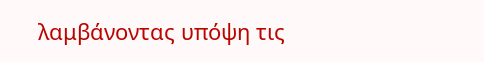λαμβάνοντας υπόψη τις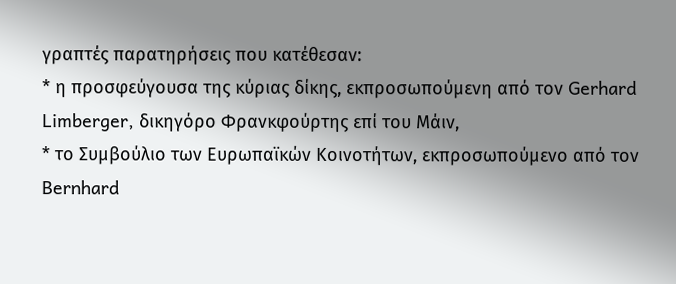γραπτές παρατηρήσεις που κατέθεσαν:
* η προσφεύγουσα της κύριας δίκης, εκπροσωπούμενη από τον Gerhard Limberger, δικηγόρο Φρανκφούρτης επί του Μάιν,
* το Συμβούλιο των Ευρωπαϊκών Κοινοτήτων, εκπροσωπούμενο από τον Bernhard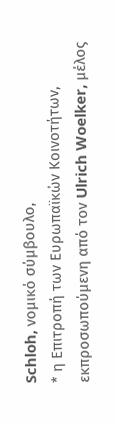Schloh, νομικό σύμβουλο,
* η Επιτροπή των Ευρωπαϊκών Κοινοτήτων, εκπροσωπούμενη από τον Ulrich Woelker, μέλος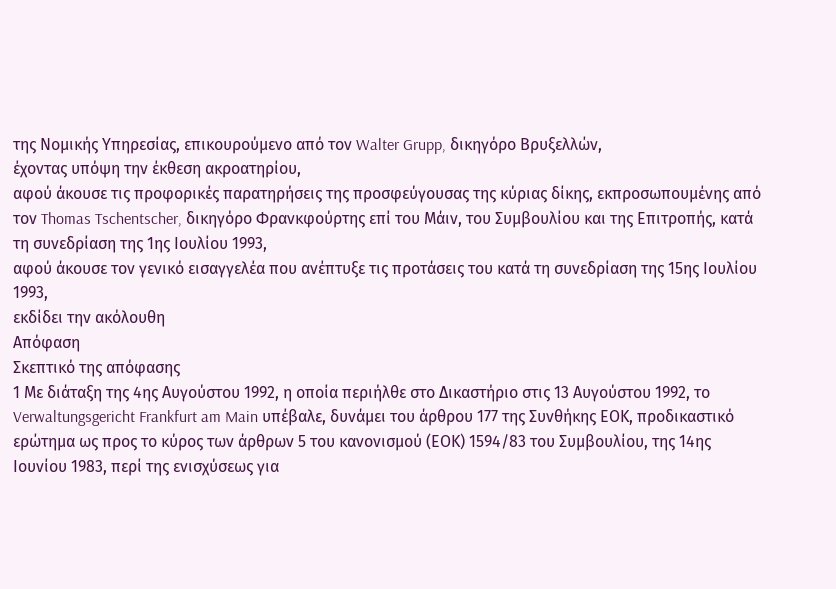της Νομικής Υπηρεσίας, επικουρούμενο από τον Walter Grupp, δικηγόρο Βρυξελλών,
έχοντας υπόψη την έκθεση ακροατηρίου,
αφού άκουσε τις προφορικές παρατηρήσεις της προσφεύγουσας της κύριας δίκης, εκπροσωπουμένης από τον Thomas Tschentscher, δικηγόρο Φρανκφούρτης επί του Μάιν, του Συμβουλίου και της Επιτροπής, κατά τη συνεδρίαση της 1ης Ιουλίου 1993,
αφού άκουσε τον γενικό εισαγγελέα που ανέπτυξε τις προτάσεις του κατά τη συνεδρίαση της 15ης Ιουλίου 1993,
εκδίδει την ακόλουθη
Απόφαση
Σκεπτικό της απόφασης
1 Με διάταξη της 4ης Αυγούστου 1992, η οποία περιήλθε στο Δικαστήριο στις 13 Αυγούστου 1992, το Verwaltungsgericht Frankfurt am Main υπέβαλε, δυνάμει του άρθρου 177 της Συνθήκης ΕΟΚ, προδικαστικό ερώτημα ως προς το κύρος των άρθρων 5 του κανονισμού (ΕΟΚ) 1594/83 του Συμβουλίου, της 14ης Ιουνίου 1983, περί της ενισχύσεως για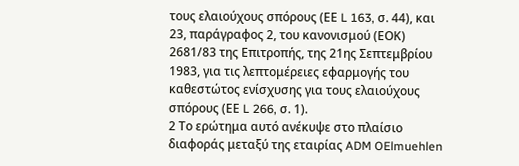τους ελαιούχους σπόρους (ΕΕ L 163, σ. 44), και 23, παράγραφος 2, του κανονισμού (ΕΟΚ) 2681/83 της Επιτροπής, της 21ης Σεπτεμβρίου 1983, για τις λεπτομέρειες εφαρμογής του καθεστώτος ενίσχυσης για τους ελαιούχους σπόρους (ΕΕ L 266, σ. 1).
2 Το ερώτημα αυτό ανέκυψε στο πλαίσιο διαφοράς μεταξύ της εταιρίας ADM OElmuehlen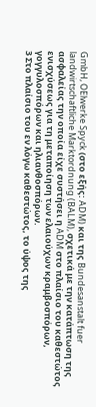GmbH, OElwerke Spyck (στο εξής: ADM) και της Bundesanstalt fuer landwirtschaftliche Marktordnung (BALM), σχετικά με την κατάπτωση της ασφαλείας την οποία είχε συστήσει η ADM στο πλαίσιο του καθεστώτος ενισχύσεως για τη μεταποίηση των ελαιούχων κραμβοσπόρων, γογγυλοσπόρων και ηλιανθοσπόρων.
3 Στο πλαίσιο του εν λόγω καθεστώτος, το ύψος της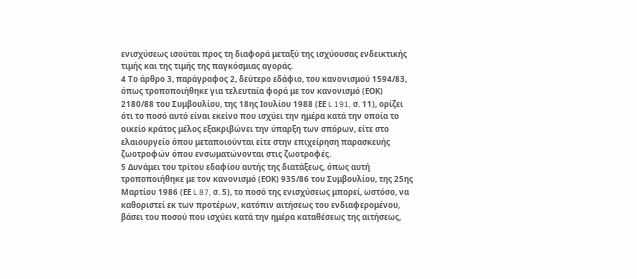ενισχύσεως ισούται προς τη διαφορά μεταξύ της ισχύουσας ενδεικτικής τιμής και της τιμής της παγκόσμιας αγοράς.
4 Το άρθρο 3, παράγραφος 2, δεύτερο εδάφιο, του κανονισμού 1594/83, όπως τροποποιήθηκε για τελευταία φορά με τον κανονισμό (ΕΟΚ) 2180/88 του Συμβουλίου, της 18ης Ιουλίου 1988 (ΕΕ L 191, σ. 11), ορίζει ότι το ποσό αυτό είναι εκείνο που ισχύει την ημέρα κατά την οποία το οικείο κράτος μέλος εξακριβώνει την ύπαρξη των σπόρων, είτε στο ελαιουργείο όπου μεταποιούνται είτε στην επιχείρηση παρασκευής ζωοτροφών όπου ενσωματώνονται στις ζωοτροφές.
5 Δυνάμει του τρίτου εδαφίου αυτής της διατάξεως, όπως αυτή τροποποιήθηκε με τον κανονισμό (ΕΟΚ) 935/86 του Συμβουλίου, της 25ης Μαρτίου 1986 (ΕΕ L 87, σ. 5), το ποσό της ενισχύσεως μπορεί, ωστόσο, να καθοριστεί εκ των προτέρων, κατόπιν αιτήσεως του ενδιαφερομένου, βάσει του ποσού που ισχύει κατά την ημέρα καταθέσεως της αιτήσεως,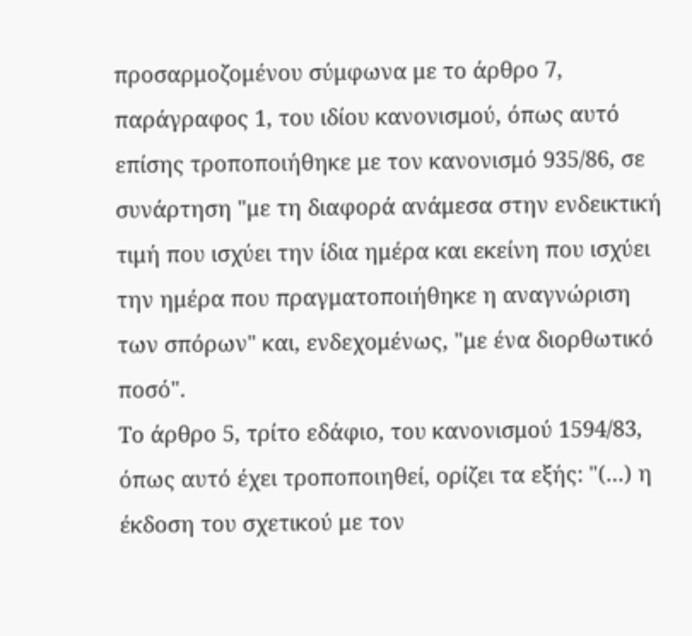προσαρμοζομένου σύμφωνα με το άρθρο 7, παράγραφος 1, του ιδίου κανονισμού, όπως αυτό επίσης τροποποιήθηκε με τον κανονισμό 935/86, σε συνάρτηση "με τη διαφορά ανάμεσα στην ενδεικτική τιμή που ισχύει την ίδια ημέρα και εκείνη που ισχύει την ημέρα που πραγματοποιήθηκε η αναγνώριση των σπόρων" και, ενδεχομένως, "με ένα διορθωτικό ποσό".
Το άρθρο 5, τρίτο εδάφιο, του κανονισμού 1594/83, όπως αυτό έχει τροποποιηθεί, ορίζει τα εξής: "(...) η έκδοση του σχετικού με τον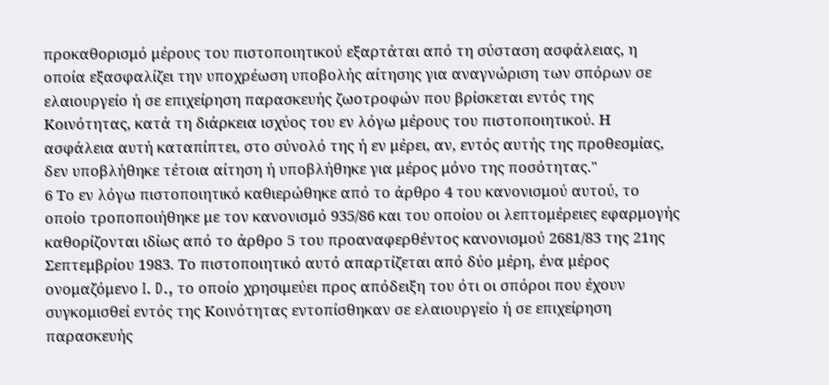προκαθορισμό μέρους του πιστοποιητικού εξαρτάται από τη σύσταση ασφάλειας, η οποία εξασφαλίζει την υποχρέωση υποβολής αίτησης για αναγνώριση των σπόρων σε ελαιουργείο ή σε επιχείρηση παρασκευής ζωοτροφών που βρίσκεται εντός της Κοινότητας, κατά τη διάρκεια ισχύος του εν λόγω μέρους του πιστοποιητικού. Η ασφάλεια αυτή καταπίπτει, στο σύνολό της ή εν μέρει, αν, εντός αυτής της προθεσμίας, δεν υποβλήθηκε τέτοια αίτηση ή υποβλήθηκε για μέρος μόνο της ποσότητας."
6 Το εν λόγω πιστοποιητικό καθιερώθηκε από το άρθρο 4 του κανονισμού αυτού, το οποίο τροποποιήθηκε με τον κανονισμό 935/86 και του οποίου οι λεπτομέρειες εφαρμογής καθορίζονται ιδίως από το άρθρο 5 του προαναφερθέντος κανονισμού 2681/83 της 21ης Σεπτεμβρίου 1983. Το πιστοποιητικό αυτό απαρτίζεται από δύο μέρη, ένα μέρος ονομαζόμενο I. D., το οποίο χρησιμεύει προς απόδειξη του ότι οι σπόροι που έχουν συγκομισθεί εντός της Κοινότητας εντοπίσθηκαν σε ελαιουργείο ή σε επιχείρηση παρασκευής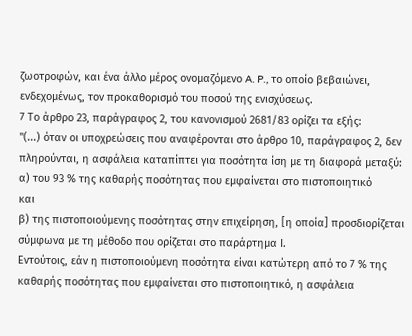ζωοτροφών, και ένα άλλο μέρος ονομαζόμενο A. P., το οποίο βεβαιώνει, ενδεχομένως, τον προκαθορισμό του ποσού της ενισχύσεως.
7 Το άρθρο 23, παράγραφος 2, του κανονισμού 2681/83 ορίζει τα εξής:
"(...) όταν οι υποχρεώσεις που αναφέρονται στο άρθρο 10, παράγραφος 2, δεν πληρούνται, η ασφάλεια καταπίπτει για ποσότητα ίση με τη διαφορά μεταξύ:
α) του 93 % της καθαρής ποσότητας που εμφαίνεται στο πιστοποιητικό
και
β) της πιστοποιούμενης ποσότητας στην επιχείρηση, [η οποία] προσδιορίζεται σύμφωνα με τη μέθοδο που ορίζεται στο παράρτημα Ι.
Εντούτοις, εάν η πιστοποιούμενη ποσότητα είναι κατώτερη από το 7 % της καθαρής ποσότητας που εμφαίνεται στο πιστοποιητικό, η ασφάλεια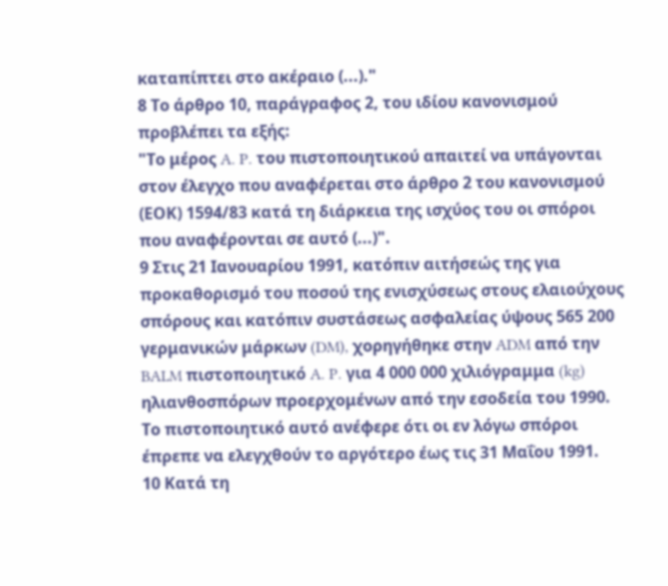καταπίπτει στο ακέραιο (...)."
8 Το άρθρο 10, παράγραφος 2, του ιδίου κανονισμού προβλέπει τα εξής:
"Το μέρος A. P. του πιστοποιητικού απαιτεί να υπάγονται στον έλεγχο που αναφέρεται στο άρθρο 2 του κανονισμού (ΕΟΚ) 1594/83 κατά τη διάρκεια της ισχύος του οι σπόροι που αναφέρονται σε αυτό (...)".
9 Στις 21 Ιανουαρίου 1991, κατόπιν αιτήσεώς της για προκαθορισμό του ποσού της ενισχύσεως στους ελαιούχους σπόρους και κατόπιν συστάσεως ασφαλείας ύψους 565 200 γερμανικών μάρκων (DM), χορηγήθηκε στην ADM από την BALM πιστοποιητικό A. P. για 4 000 000 χιλιόγραμμα (kg) ηλιανθοσπόρων προερχομένων από την εσοδεία του 1990. Το πιστοποιητικό αυτό ανέφερε ότι οι εν λόγω σπόροι έπρεπε να ελεγχθούν το αργότερο έως τις 31 Μαΐου 1991.
10 Κατά τη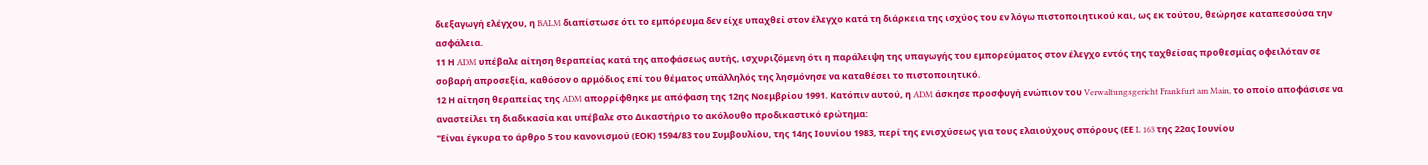διεξαγωγή ελέγχου, η BALM διαπίστωσε ότι το εμπόρευμα δεν είχε υπαχθεί στον έλεγχο κατά τη διάρκεια της ισχύος του εν λόγω πιστοποιητικού και, ως εκ τούτου, θεώρησε καταπεσούσα την ασφάλεια.
11 Η ADM υπέβαλε αίτηση θεραπείας κατά της αποφάσεως αυτής, ισχυριζόμενη ότι η παράλειψη της υπαγωγής του εμπορεύματος στον έλεγχο εντός της ταχθείσας προθεσμίας οφειλόταν σε σοβαρή απροσεξία, καθόσον ο αρμόδιος επί του θέματος υπάλληλός της λησμόνησε να καταθέσει το πιστοποιητικό.
12 Η αίτηση θεραπείας της ADM απορρίφθηκε με απόφαση της 12ης Νοεμβρίου 1991. Κατόπιν αυτού, η ADM άσκησε προσφυγή ενώπιον του Verwaltungsgericht Frankfurt am Main, το οποίο αποφάσισε να αναστείλει τη διαδικασία και υπέβαλε στο Δικαστήριο το ακόλουθο προδικαστικό ερώτημα:
"Είναι έγκυρα το άρθρο 5 του κανονισμού (ΕΟΚ) 1594/83 του Συμβουλίου, της 14ης Ιουνίου 1983, περί της ενισχύσεως για τους ελαιούχους σπόρους (ΕΕ L 163 της 22ας Ιουνίου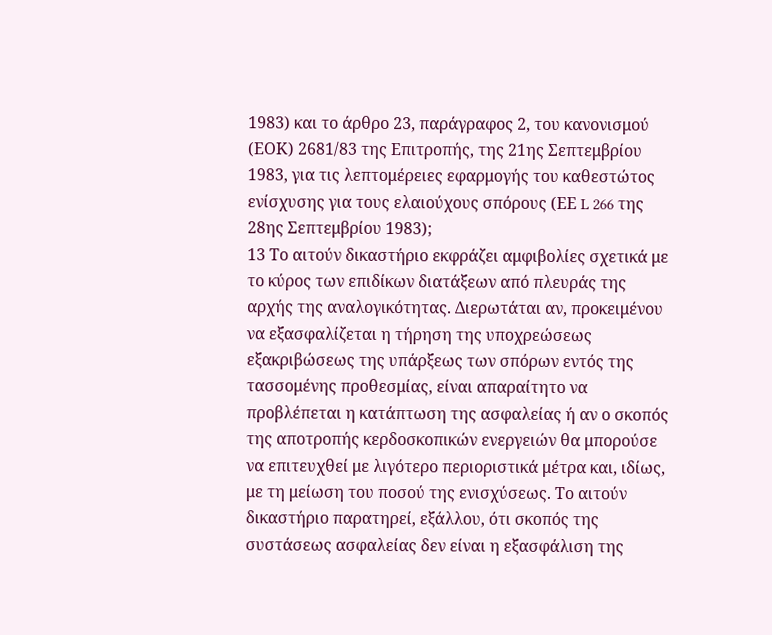1983) και το άρθρο 23, παράγραφος 2, του κανονισμού (ΕΟΚ) 2681/83 της Επιτροπής, της 21ης Σεπτεμβρίου 1983, για τις λεπτομέρειες εφαρμογής του καθεστώτος ενίσχυσης για τους ελαιούχους σπόρους (ΕΕ L 266 της 28ης Σεπτεμβρίου 1983);
13 Το αιτούν δικαστήριο εκφράζει αμφιβολίες σχετικά με το κύρος των επιδίκων διατάξεων από πλευράς της αρχής της αναλογικότητας. Διερωτάται αν, προκειμένου να εξασφαλίζεται η τήρηση της υποχρεώσεως εξακριβώσεως της υπάρξεως των σπόρων εντός της τασσομένης προθεσμίας, είναι απαραίτητο να προβλέπεται η κατάπτωση της ασφαλείας ή αν ο σκοπός της αποτροπής κερδοσκοπικών ενεργειών θα μπορούσε να επιτευχθεί με λιγότερο περιοριστικά μέτρα και, ιδίως, με τη μείωση του ποσού της ενισχύσεως. Το αιτούν δικαστήριο παρατηρεί, εξάλλου, ότι σκοπός της συστάσεως ασφαλείας δεν είναι η εξασφάλιση της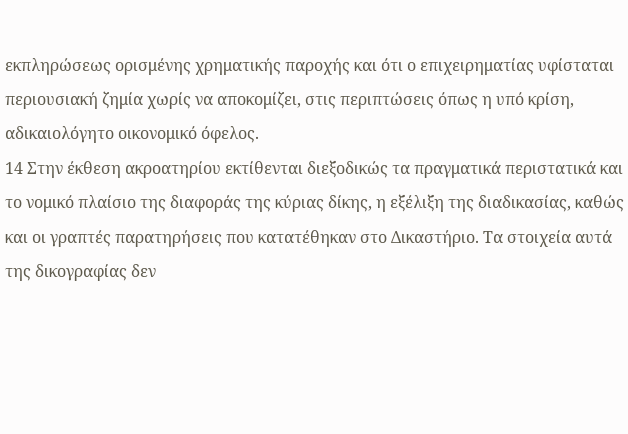εκπληρώσεως ορισμένης χρηματικής παροχής και ότι ο επιχειρηματίας υφίσταται περιουσιακή ζημία χωρίς να αποκομίζει, στις περιπτώσεις όπως η υπό κρίση, αδικαιολόγητο οικονομικό όφελος.
14 Στην έκθεση ακροατηρίου εκτίθενται διεξοδικώς τα πραγματικά περιστατικά και το νομικό πλαίσιο της διαφοράς της κύριας δίκης, η εξέλιξη της διαδικασίας, καθώς και οι γραπτές παρατηρήσεις που κατατέθηκαν στο Δικαστήριο. Τα στοιχεία αυτά της δικογραφίας δεν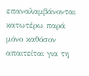επαναλαμβάνονται κατωτέρω παρά μόνο καθόσον απαιτείται για τη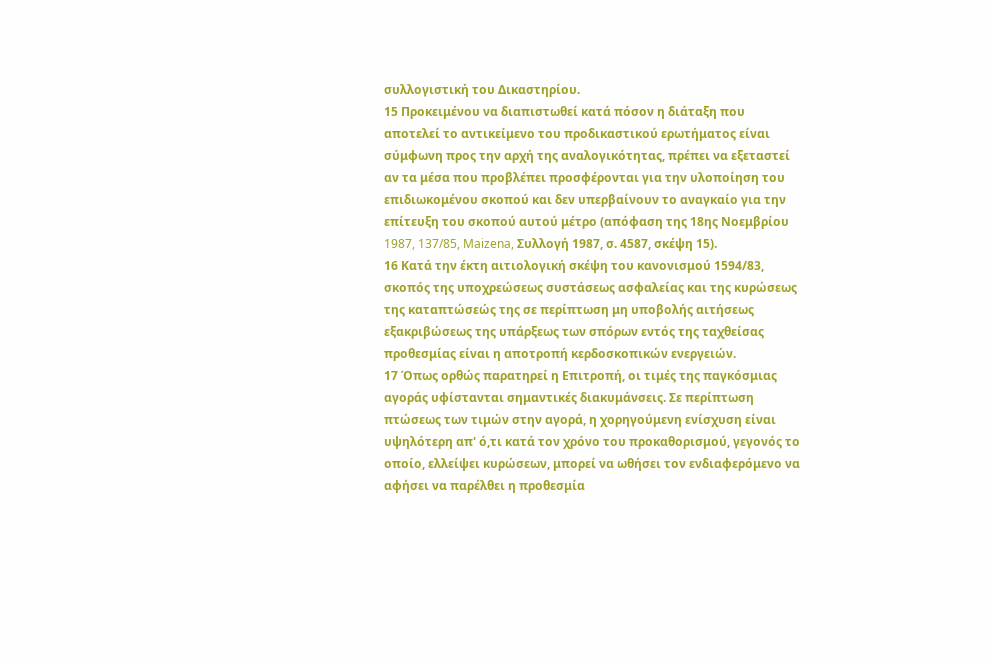συλλογιστική του Δικαστηρίου.
15 Προκειμένου να διαπιστωθεί κατά πόσον η διάταξη που αποτελεί το αντικείμενο του προδικαστικού ερωτήματος είναι σύμφωνη προς την αρχή της αναλογικότητας, πρέπει να εξεταστεί αν τα μέσα που προβλέπει προσφέρονται για την υλοποίηση του επιδιωκομένου σκοπού και δεν υπερβαίνουν το αναγκαίο για την επίτευξη του σκοπού αυτού μέτρο (απόφαση της 18ης Νοεμβρίου 1987, 137/85, Maizena, Συλλογή 1987, σ. 4587, σκέψη 15).
16 Κατά την έκτη αιτιολογική σκέψη του κανονισμού 1594/83, σκοπός της υποχρεώσεως συστάσεως ασφαλείας και της κυρώσεως της καταπτώσεώς της σε περίπτωση μη υποβολής αιτήσεως εξακριβώσεως της υπάρξεως των σπόρων εντός της ταχθείσας προθεσμίας είναι η αποτροπή κερδοσκοπικών ενεργειών.
17 Όπως ορθώς παρατηρεί η Επιτροπή, οι τιμές της παγκόσμιας αγοράς υφίστανται σημαντικές διακυμάνσεις. Σε περίπτωση πτώσεως των τιμών στην αγορά, η χορηγούμενη ενίσχυση είναι υψηλότερη απ' ό,τι κατά τον χρόνο του προκαθορισμού, γεγονός το οποίο, ελλείψει κυρώσεων, μπορεί να ωθήσει τον ενδιαφερόμενο να αφήσει να παρέλθει η προθεσμία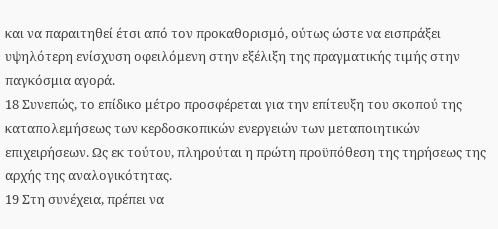και να παραιτηθεί έτσι από τον προκαθορισμό, ούτως ώστε να εισπράξει υψηλότερη ενίσχυση οφειλόμενη στην εξέλιξη της πραγματικής τιμής στην παγκόσμια αγορά.
18 Συνεπώς, το επίδικο μέτρο προσφέρεται για την επίτευξη του σκοπού της καταπολεμήσεως των κερδοσκοπικών ενεργειών των μεταποιητικών επιχειρήσεων. Ως εκ τούτου, πληρούται η πρώτη προϋπόθεση της τηρήσεως της αρχής της αναλογικότητας.
19 Στη συνέχεια, πρέπει να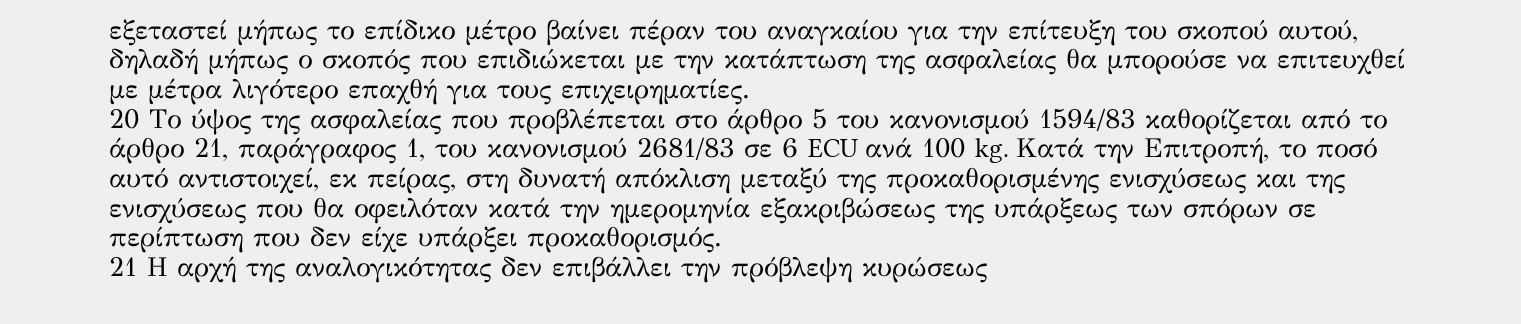εξεταστεί μήπως το επίδικο μέτρο βαίνει πέραν του αναγκαίου για την επίτευξη του σκοπού αυτού, δηλαδή μήπως ο σκοπός που επιδιώκεται με την κατάπτωση της ασφαλείας θα μπορούσε να επιτευχθεί με μέτρα λιγότερο επαχθή για τους επιχειρηματίες.
20 Το ύψος της ασφαλείας που προβλέπεται στο άρθρο 5 του κανονισμού 1594/83 καθορίζεται από το άρθρο 21, παράγραφος 1, του κανονισμού 2681/83 σε 6 ECU ανά 100 kg. Κατά την Επιτροπή, το ποσό αυτό αντιστοιχεί, εκ πείρας, στη δυνατή απόκλιση μεταξύ της προκαθορισμένης ενισχύσεως και της ενισχύσεως που θα οφειλόταν κατά την ημερομηνία εξακριβώσεως της υπάρξεως των σπόρων σε περίπτωση που δεν είχε υπάρξει προκαθορισμός.
21 Η αρχή της αναλογικότητας δεν επιβάλλει την πρόβλεψη κυρώσεως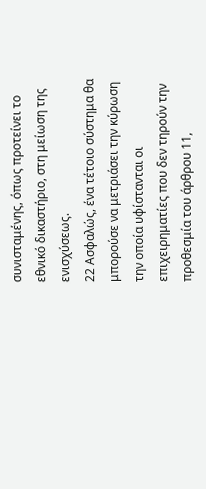συνισταμένης, όπως προτείνει το εθνικό δικαστήριο, στη μείωση της ενισχύσεως.
22 Ασφαλώς, ένα τέτοιο σύστημα θα μπορούσε να μετριάσει την κύρωση την οποία υφίστανται οι επιχειρηματίες που δεν τηρούν την προθεσμία του άρθρου 11,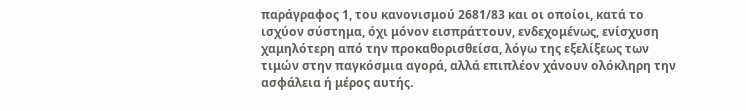παράγραφος 1, του κανονισμού 2681/83 και οι οποίοι, κατά το ισχύον σύστημα, όχι μόνον εισπράττουν, ενδεχομένως, ενίσχυση χαμηλότερη από την προκαθορισθείσα, λόγω της εξελίξεως των τιμών στην παγκόσμια αγορά, αλλά επιπλέον χάνουν ολόκληρη την ασφάλεια ή μέρος αυτής.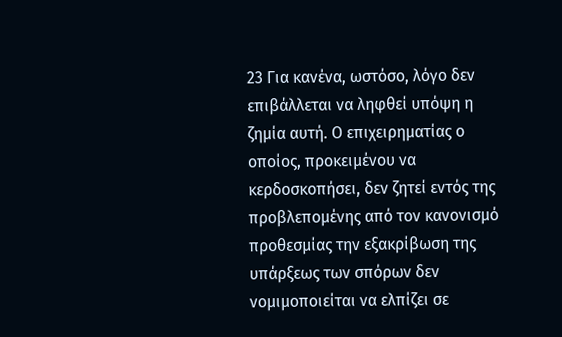23 Για κανένα, ωστόσο, λόγο δεν επιβάλλεται να ληφθεί υπόψη η ζημία αυτή. Ο επιχειρηματίας ο οποίος, προκειμένου να κερδοσκοπήσει, δεν ζητεί εντός της προβλεπομένης από τον κανονισμό προθεσμίας την εξακρίβωση της υπάρξεως των σπόρων δεν νομιμοποιείται να ελπίζει σε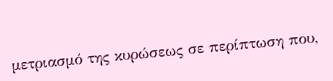μετριασμό της κυρώσεως σε περίπτωση που,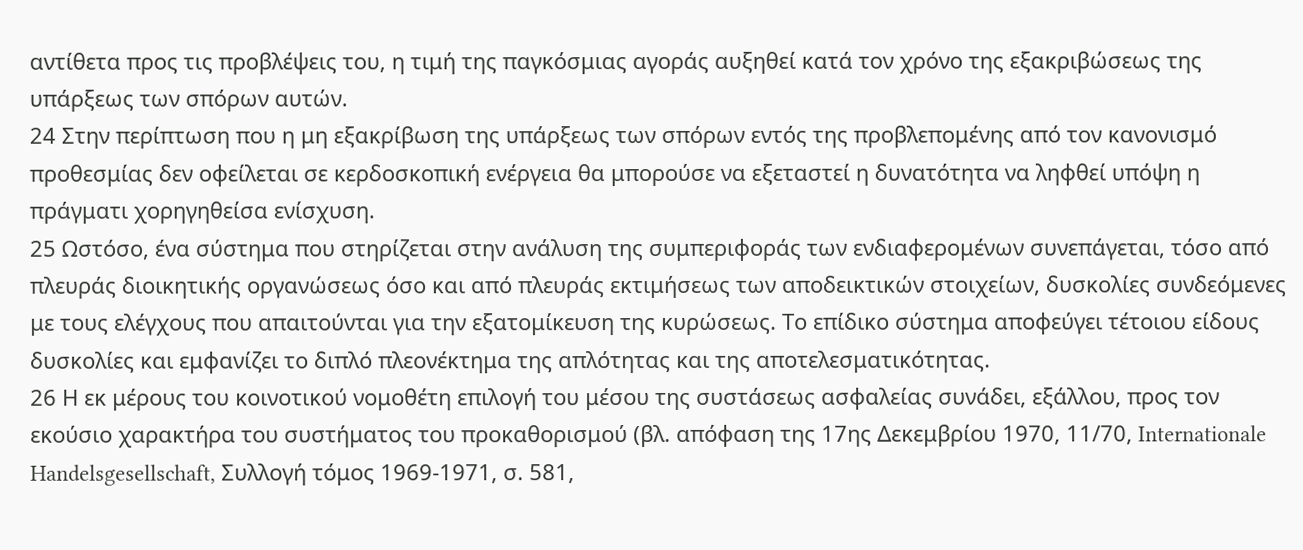αντίθετα προς τις προβλέψεις του, η τιμή της παγκόσμιας αγοράς αυξηθεί κατά τον χρόνο της εξακριβώσεως της υπάρξεως των σπόρων αυτών.
24 Στην περίπτωση που η μη εξακρίβωση της υπάρξεως των σπόρων εντός της προβλεπομένης από τον κανονισμό προθεσμίας δεν οφείλεται σε κερδοσκοπική ενέργεια θα μπορούσε να εξεταστεί η δυνατότητα να ληφθεί υπόψη η πράγματι χορηγηθείσα ενίσχυση.
25 Ωστόσο, ένα σύστημα που στηρίζεται στην ανάλυση της συμπεριφοράς των ενδιαφερομένων συνεπάγεται, τόσο από πλευράς διοικητικής οργανώσεως όσο και από πλευράς εκτιμήσεως των αποδεικτικών στοιχείων, δυσκολίες συνδεόμενες με τους ελέγχους που απαιτούνται για την εξατομίκευση της κυρώσεως. Το επίδικο σύστημα αποφεύγει τέτοιου είδους δυσκολίες και εμφανίζει το διπλό πλεονέκτημα της απλότητας και της αποτελεσματικότητας.
26 Η εκ μέρους του κοινοτικού νομοθέτη επιλογή του μέσου της συστάσεως ασφαλείας συνάδει, εξάλλου, προς τον εκούσιο χαρακτήρα του συστήματος του προκαθορισμού (βλ. απόφαση της 17ης Δεκεμβρίου 1970, 11/70, Internationale Handelsgesellschaft, Συλλογή τόμος 1969-1971, σ. 581,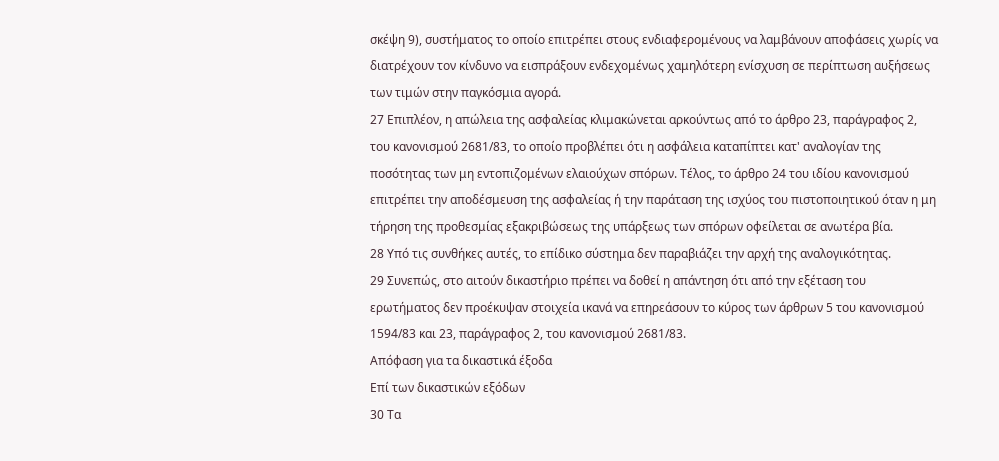σκέψη 9), συστήματος το οποίο επιτρέπει στους ενδιαφερομένους να λαμβάνουν αποφάσεις χωρίς να διατρέχουν τον κίνδυνο να εισπράξουν ενδεχομένως χαμηλότερη ενίσχυση σε περίπτωση αυξήσεως των τιμών στην παγκόσμια αγορά.
27 Επιπλέον, η απώλεια της ασφαλείας κλιμακώνεται αρκούντως από το άρθρο 23, παράγραφος 2, του κανονισμού 2681/83, το οποίο προβλέπει ότι η ασφάλεια καταπίπτει κατ' αναλογίαν της ποσότητας των μη εντοπιζομένων ελαιούχων σπόρων. Τέλος, το άρθρο 24 του ιδίου κανονισμού επιτρέπει την αποδέσμευση της ασφαλείας ή την παράταση της ισχύος του πιστοποιητικού όταν η μη τήρηση της προθεσμίας εξακριβώσεως της υπάρξεως των σπόρων οφείλεται σε ανωτέρα βία.
28 Υπό τις συνθήκες αυτές, το επίδικο σύστημα δεν παραβιάζει την αρχή της αναλογικότητας.
29 Συνεπώς, στο αιτούν δικαστήριο πρέπει να δοθεί η απάντηση ότι από την εξέταση του ερωτήματος δεν προέκυψαν στοιχεία ικανά να επηρεάσουν το κύρος των άρθρων 5 του κανονισμού 1594/83 και 23, παράγραφος 2, του κανονισμού 2681/83.
Απόφαση για τα δικαστικά έξοδα
Επί των δικαστικών εξόδων
30 Τα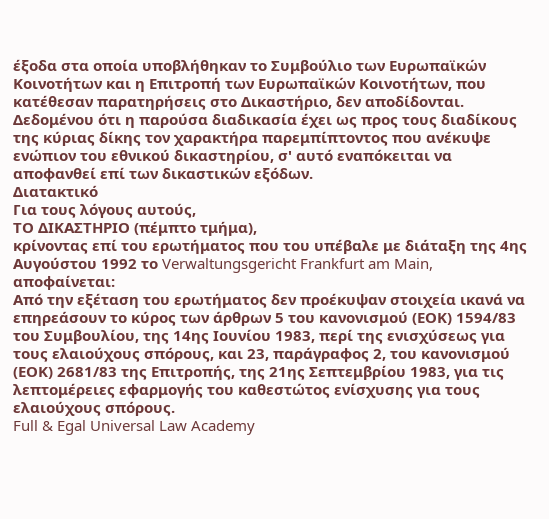έξοδα στα οποία υποβλήθηκαν το Συμβούλιο των Ευρωπαϊκών Κοινοτήτων και η Επιτροπή των Ευρωπαϊκών Κοινοτήτων, που κατέθεσαν παρατηρήσεις στο Δικαστήριο, δεν αποδίδονται. Δεδομένου ότι η παρούσα διαδικασία έχει ως προς τους διαδίκους της κύριας δίκης τον χαρακτήρα παρεμπίπτοντος που ανέκυψε ενώπιον του εθνικού δικαστηρίου, σ' αυτό εναπόκειται να αποφανθεί επί των δικαστικών εξόδων.
Διατακτικό
Για τους λόγους αυτούς,
ΤΟ ΔΙΚΑΣΤΗΡΙΟ (πέμπτο τμήμα),
κρίνοντας επί του ερωτήματος που του υπέβαλε με διάταξη της 4ης Αυγούστου 1992 το Verwaltungsgericht Frankfurt am Main, αποφαίνεται:
Aπό την εξέταση του ερωτήματος δεν προέκυψαν στοιχεία ικανά να επηρεάσουν το κύρος των άρθρων 5 του κανονισμού (ΕΟΚ) 1594/83 του Συμβουλίου, της 14ης Ιουνίου 1983, περί της ενισχύσεως για τους ελαιούχους σπόρους, και 23, παράγραφος 2, του κανονισμού (ΕΟΚ) 2681/83 της Επιτροπής, της 21ης Σεπτεμβρίου 1983, για τις λεπτομέρειες εφαρμογής του καθεστώτος ενίσχυσης για τους ελαιούχους σπόρους.
Full & Egal Universal Law Academy